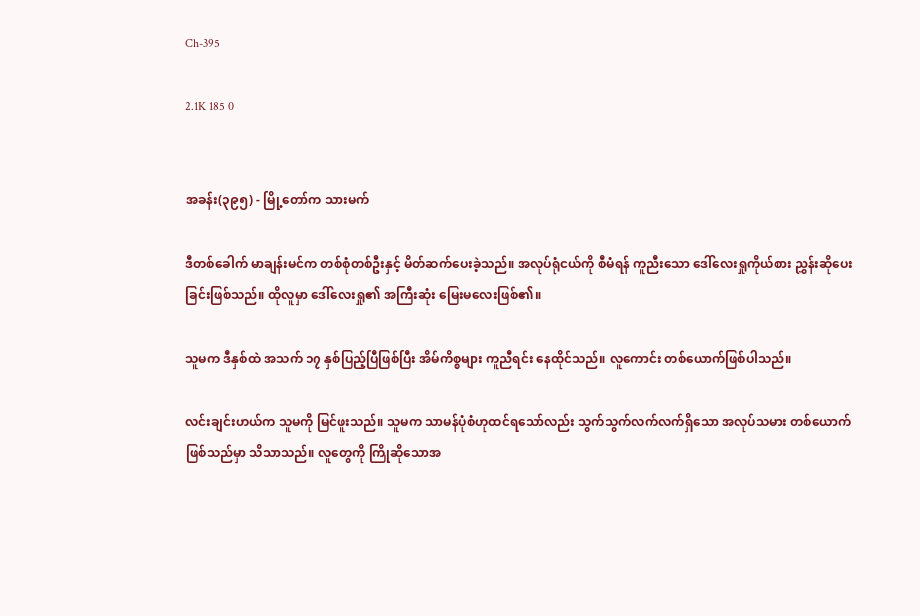Ch-395

2.1K 185 0


အခန်း(၃၉၅) - မြို့တော်က သားမက်

ဒီတစ်ခေါက် မာချန်းမင်က တစ်စုံတစ်ဦးနှင့် မိတ်ဆက်ပေးခဲ့သည်။ အလုပ်ရုံငယ်ကို စီမံရန် ကူညီးသော ဒေါ်လေးရှုကိုယ်စား ညွှန်းဆိုပေးခြင်းဖြစ်သည်။ ထိုလူမှာ ဒေါ်လေးရှု၏ အကြီးဆုံး မြေးမလေးဖြစ်၏။

သူမက ဒီနှစ်ထဲ အသက် ၁၇ နှစ်ပြည့်ပြီဖြစ်ပြီး အိမ်ကိစ္စများ ကူညီရင်း နေထိုင်သည်။ လူကောင်း တစ်ယောက်ဖြစ်ပါသည်။

လင်းချင်းဟယ်က သူမကို မြင်ဖူးသည်။ သူမက သာမန်ပုံစံဟုထင်ရသော်လည်း သွက်သွက်လက်လက်ရှိသော အလုပ်သမား တစ်ယောက်ဖြစ်သည်မှာ သိသာသည်။ လူတွေကို ကြိုဆိုသောအ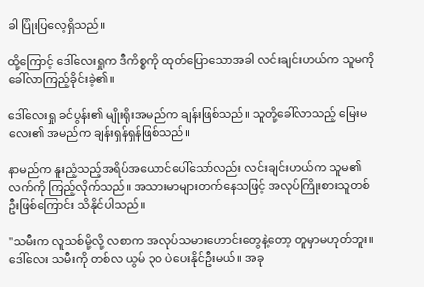ခါ ပြုံးပြလေ့ရှိသည်။

ထို့ကြောင့် ဒေါ်လေးရှုက ဒီကိစ္စကို ထုတ်ပြောသောအခါ လင်းချင်းဟယ်က သူမကို ခေါ်လာကြည့်ခိုင်းခဲ့၏။

ဒေါ်လေးရှု ခင်ပွန်း၏ မျိုးရိုးအမည်က ချန်းဖြစ်သည်။ သူတို့ခေါ်လာသည့် မြေးမလေး၏ အမည်က ချန်းရှန်ရှန်ဖြစ်သည်။

နာမည်က နူးညံ့သည့်အရိပ်အယောင်ပေါ်သော်လည်း လင်းချင်းဟယ်က သူမ၏ လက်ကို ကြည့်လိုက်သည်။ အသားမာများတက်နေသဖြင့် အလုပ်ကြိုးစားသူတစ်ဦးဖြစ်ကြောင်း သိနိုင်ပါသည်။

"သမီးက လူသစ်မို့လို့ လစာက အလုပ်သမားဟောင်းတွေနဲ့တော့ တူမှာမဟုတ်ဘူး။ ဒေါ်လေး သမီးကို တစ်လ ယွမ် ၃၀ ပဲပေးနိုင်ဦးမယ်။ အခု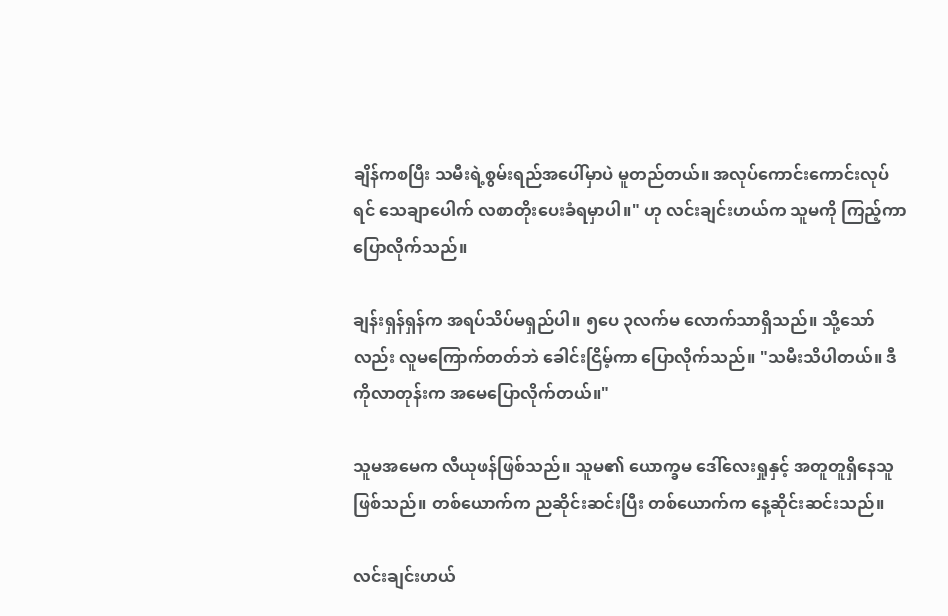ချိန်ကစပြီး သမီးရဲ့စွမ်းရည်အပေါ်မှာပဲ မူတည်တယ်။ အလုပ်ကောင်းကောင်းလုပ်ရင် သေချာပေါက် လစာတိုးပေးခံရမှာပါ။" ဟု လင်းချင်းဟယ်က သူမကို ကြည့်ကာ ပြောလိုက်သည်။

ချန်းရှန်ရှန်က အရပ်သိပ်မရှည်ပါ။ ၅ပေ ၃လက်မ လောက်သာရှိသည်။ သို့သော်လည်း လူမကြောက်တတ်ဘဲ ခေါင်းငြိမ့်ကာ ပြောလိုက်သည်။ "သမီးသိပါတယ်။ ဒီကိုလာတုန်းက အမေပြောလိုက်တယ်။"

သူမအမေက လီယုဖန်ဖြစ်သည်။ သူမ၏ ယောက္ခမ ဒေါ်လေးရှုနှင့် အတူတူရှိနေသူဖြစ်သည်။ တစ်ယောက်က ညဆိုင်းဆင်းပြီး တစ်ယောက်က နေ့ဆိုင်းဆင်းသည်။

လင်းချင်းဟယ်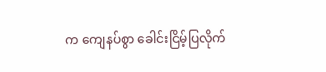က ကျေနပ်စွာ ခေါင်းငြိမ့်ပြလိုက်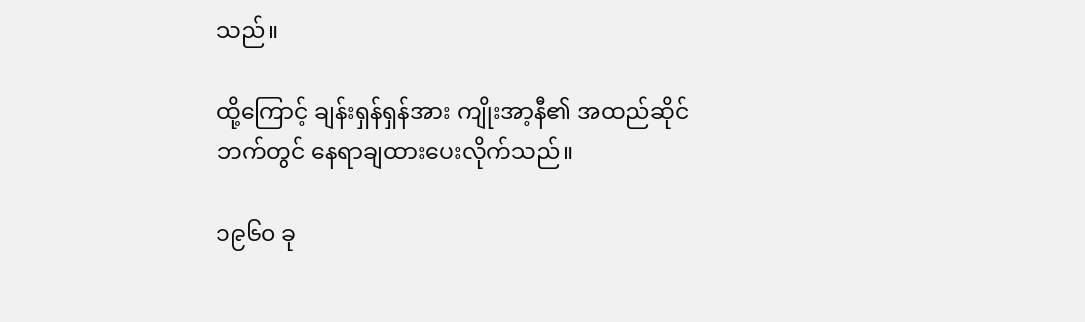သည်။

ထို့ကြောင့် ချန်းရှန်ရှန်အား ကျိုးအာ့နီ၏ အထည်ဆိုင်ဘက်တွင် နေရာချထားပေးလိုက်သည်။

၁၉၆၀ ခု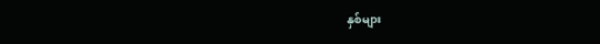နှစ်များ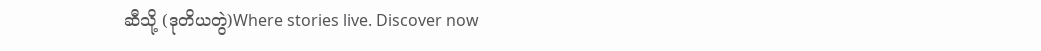ဆီသို့ (ဒုတိယတွဲ)Where stories live. Discover now